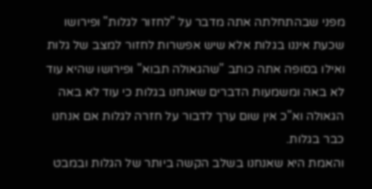מפני שבהתחלתה אתה מדבר על "לחזור לגלות" ופירושו שכעת איננו בגלות אלא שיש אפשרות לחזור למצב של גלות ואילו בסופה אתה כותב "שהגאולה תבוא" ופירושו שהיא עוד לא באה ומשמעות הדברים שאנחנו בגלות כי עוד לא באה הגאולה וא"כ אין שום ערך לדבור על חזרה לגלות אם אנחנו כבר בגלות.
והאמת היא שאנחנו בשלב הקשה ביותר של הגלות ובמבט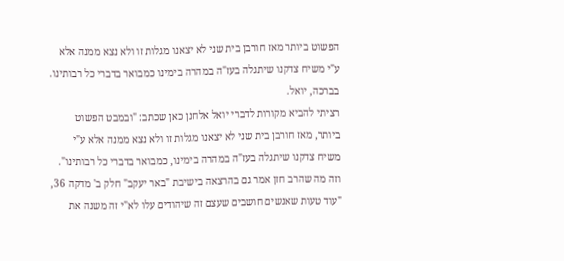הפשוט ביותר מאז חורבן בית שני לא יצאנו מגלות זו ולא נצא ממנה אלא ע"י משיח צדקנו שיתגלה בעז"ה במהרה בימינו כמבואר בדברי כל רבותינו.
בברכה, יואל.
רציתי להביא מקורות לדברי יואל אלחנן כאן שכתב: "ובמבט הפשוט ביותר, מאז חורבן בית שני לא יצאנו מגלות זו ולא נצא ממנה אלא ע"י משיח צדקנו שיתגלה בעז"ה במהרה בימינו, כמבואר בדברי כל רבותינו".
וזה מה שהרב חזן אמר גם בהרצאה בישיבת "באר יעקב" חלק ב' מדקה 36,
"עוד טעות שאנשים חושבים שעצם זה שיהודים עלו לא"י זה משנה את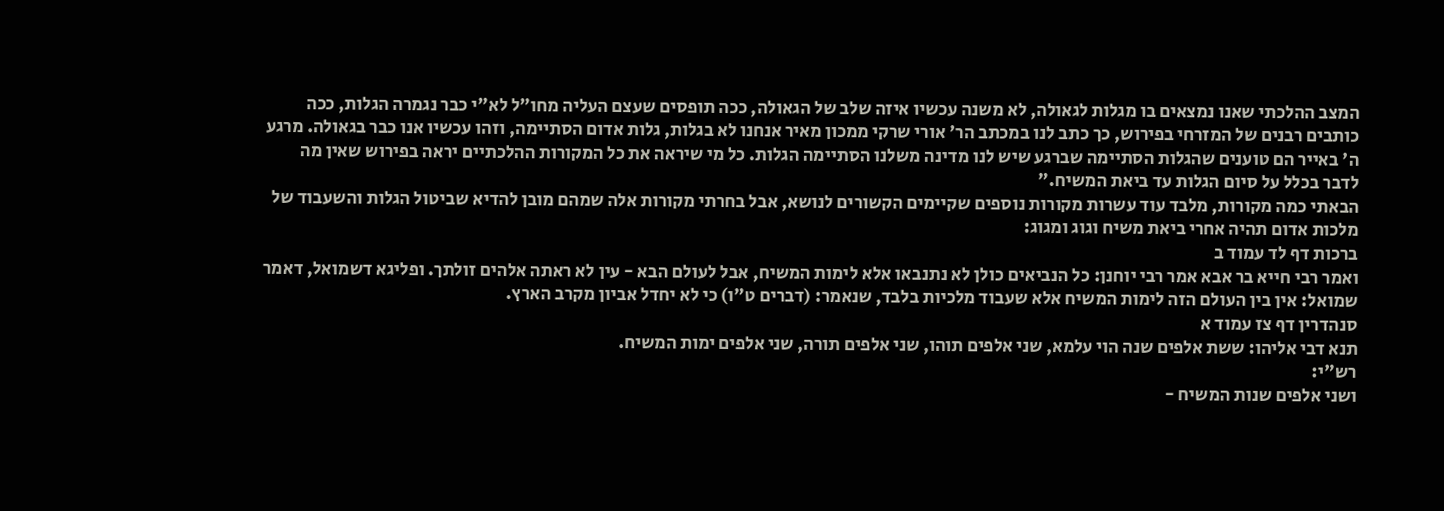המצב ההלכתי שאנו נמצאים בו מגלות לגאולה, לא משנה עכשיו איזה שלב של הגאולה, ככה תופסים שעצם העליה מחו"ל לא"י כבר נגמרה הגלות, ככה כותבים רבנים של המזרחי בפירוש, כך כתב לנו במכתב הר' אורי שרקי ממכון מאיר אנחנו לא בגלות, גלות אדום הסתיימה, וזהו עכשיו אנו כבר בגאולה. מרגע ה' באייר הם טוענים שהגלות הסתיימה שברגע שיש לנו מדינה משלנו הסתיימה הגלות. כל מי שיראה את כל המקורות ההלכתיים יראה בפירוש שאין מה לדבר בכלל על סיום הגלות עד ביאת המשיח."
הבאתי כמה מקורות, מלבד עוד עשרות מקורות נוספים שקיימים הקשורים לנושא, אבל בחרתי מקורות אלה שמהם מובן להדיא שביטול הגלות והשעבוד של מלכות אדום תהיה אחרי ביאת משיח וגוג ומגוג:
ברכות דף לד עמוד ב
ואמר רבי חייא בר אבא אמר רבי יוחנן: כל הנביאים כולן לא נתנבאו אלא לימות המשיח, אבל לעולם הבא - עין לא ראתה אלהים זולתך. ופליגא דשמואל, דאמר שמואל: אין בין העולם הזה לימות המשיח אלא שעבוד מלכיות בלבד, שנאמר: (דברים ט"ו) כי לא יחדל אביון מקרב הארץ.
סנהדרין דף צז עמוד א
תנא דבי אליהו: ששת אלפים שנה הוי עלמא, שני אלפים תוהו, שני אלפים תורה, שני אלפים ימות המשיח.
רש"י:
ושני אלפים שנות המשיח -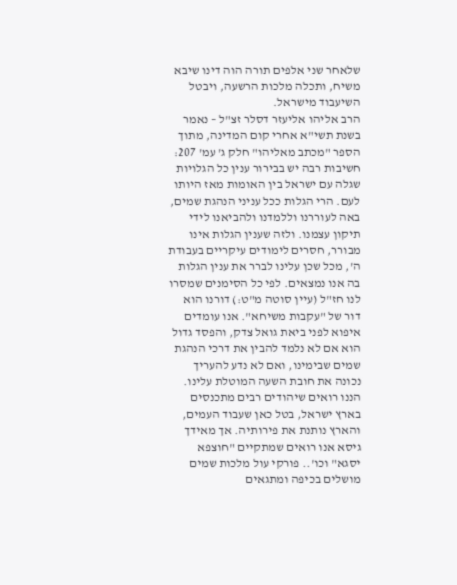שלאחר שני אלפים תורה הוה דינו שיבא משיח, ותכלה מלכות הרשעה, ויבטל השיעבוד מישראל.
הרב אליהו אליעזר דסלר זצ"ל – נאמר בשנת תשי"א אחרי קום המדינה, מתוך הספר "מכתב מאליהו" חלק ג' עמ' 207:
חשיבות רבה יש בבירור ענין כל הגלויות שגלה עם ישראל בין האומות מאז היותו לעם. הרי הגלות ככל עניני הנהגת שמים, באה לעוררנו וללמדנו ולהביאנו לידי תיקון עצמנו. ולזה שענין הגלות אינו מבורר, חסרים לימודים עיקריים בעבודת ה', מכל שכן עלינו לברר את ענין הגלות בה אנו נמצאים. לפי כל הסימנים שמסרו לנו חז"ל (עיין סוטה מ"ט:) דורנו הוא דור של "עקבות משיחא". אנו עומדים איפוא לפני ביאת גואל צדק, והפסד גדול הוא אם לא נלמד להבין את דרכי הנהגת שמים שבימינו, ואם לא נדע להעריך נכונה את חובת השעה המוטלת עלינו.
הננו רואים שיהודים רבים מתכנסים בארץ ישראל, בטל כאן שעבוד העמים, והארץ נותנת את פירותיה. אך מאידך גיסא אנו רואים שמתקיים "חוצפא יסגא" וכו'.. פורקי עול מלכות שמים מושלים בכיפה ומתגאים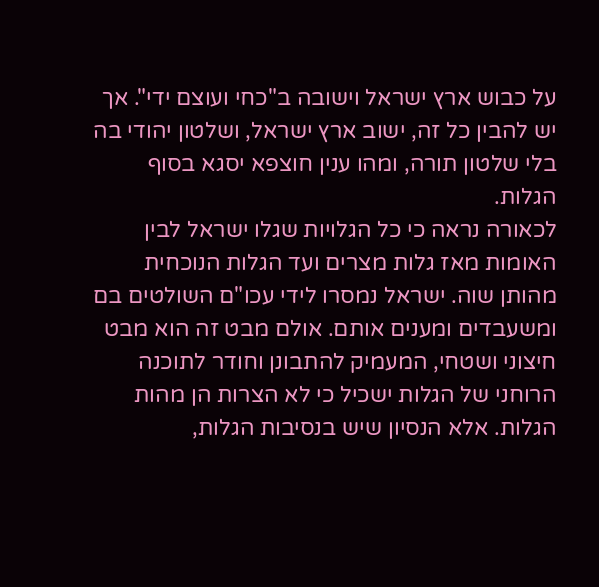על כבוש ארץ ישראל וישובה ב"כחי ועוצם ידי". אך יש להבין כל זה, ישוב ארץ ישראל, ושלטון יהודי בה בלי שלטון תורה, ומהו ענין חוצפא יסגא בסוף הגלות.
לכאורה נראה כי כל הגלויות שגלו ישראל לבין האומות מאז גלות מצרים ועד הגלות הנוכחית מהותן שוה. ישראל נמסרו לידי עכו"ם השולטים בם ומשעבדים ומענים אותם. אולם מבט זה הוא מבט חיצוני ושטחי, המעמיק להתבונן וחודר לתוכנה הרוחני של הגלות ישכיל כי לא הצרות הן מהות הגלות. אלא הנסיון שיש בנסיבות הגלות,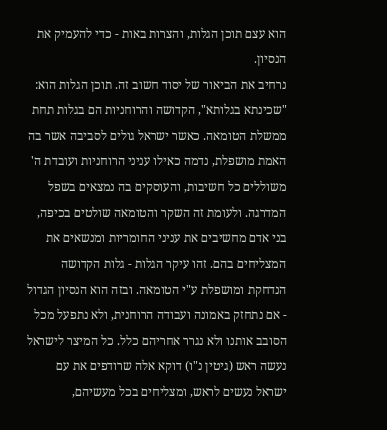הוא עצם תוכן הגלות, והצרות באות - כדי להעמיק את הנסיון.
נרחיב את הביאור של יסוד חשוב זה. תוכן הגלות הוא: "שכינתא בגלותא", הקדושה והרוחניות הם בגלות תחת ממשלת הטומאה. כאשר ישראל גולים לסביבה אשר בה האמת מושפלת, נדמה כאילו עניני הרוחניות ועובדת ה' משוללים כל חשיבות, והעוסקים בה נמצאים בשפל המדרגה. ולעומת זה השקר והטומאה שולטים בכיפה, בני אדם מחשיבים את עניני החומריות ומנשאים את המצליחים בהם. זהו עיקר הגלות - גלות הקדושה הנדחקת ומושפלת ע"י הטומאה. ובזה הוא הנסיון הגדול - אם נתחזק באמונה ועבודה הרוחנית, ולא נתפעל מכל הסובב אותנו ולא נגרר אחריהם כלל. כל המיצר לישראל נעשה ראש (גיטין נ"ו) דוקא אלה שרודפים את עם ישראל נעשים לראש, ומצליחים בכל מעשיהם,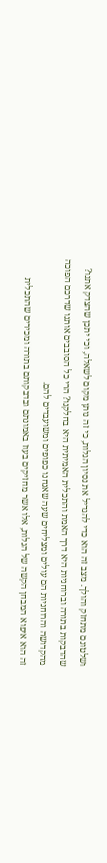ושלטונם מתחזק והולך. מצב זה הוא כדי להגדיל את נסיון הגלות, כי זה נותן מקום לשאלה, וכי יתכן שהצדק אתנו? שהדבקות בתורה וברוחניות היא דרך האמת והתכלית האמיתית היא בחלקנו? הרי כל הסובבים אותנו שדרכם הפוכה מהקדושה והרוחניות הם עולים ומצליחים שעה שאנחנו כפופים ומשועבדים להם.
זה הוא איפוא המבחן הקשה של הגלות, אלו אשר מחזיקים בעוז באמונתם ובדבקותם בתורה ומכירים שהתכלית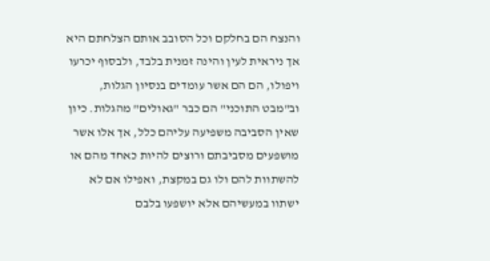והנצח הם בחלקם וכל הסובב אותם הצלחתם היא אך ניראית לעין והינה זמנית בלבד, ולבסוף יכרעו ויפולו, הם הם אשר עומדים בנסיון הגלות, וב"מבט התוכני" הם כבר "גאולים" מהגלות. כיון שאין הסביבה משפיעה עליהם כלל, אך אלו אשר מושפעים מסביבתם ורוצים להיות כאחד מהם או להשתוות להם ולו גם במקצת, ואפילו אם לא ישתוו במעשיהם אלא יושפעו בלבם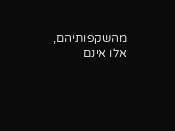מהשקפותיהם, אלו אינם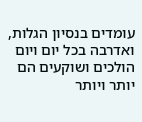עומדים בנסיון הגלות, ואדרבה בכל יום ויום הולכים ושוקעים הם יותר ויותר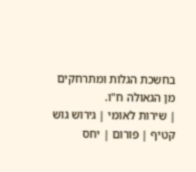בחשכת הגלות ומתרחקים מן הגאולה ח"ו.
| שירות לאומי | גירוש גוש קטיף | פורום | יחס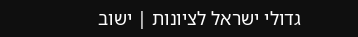גדולי ישראל לציונות | ישוב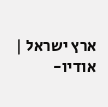ארץ ישראל | אודיו-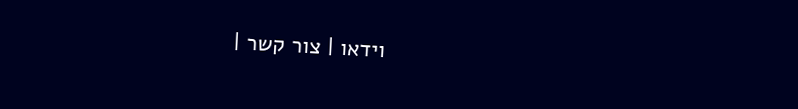וידאו | צור קשר |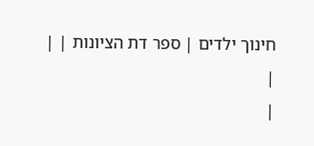חינוך ילדים | ספר דת הציונות | |
|
|